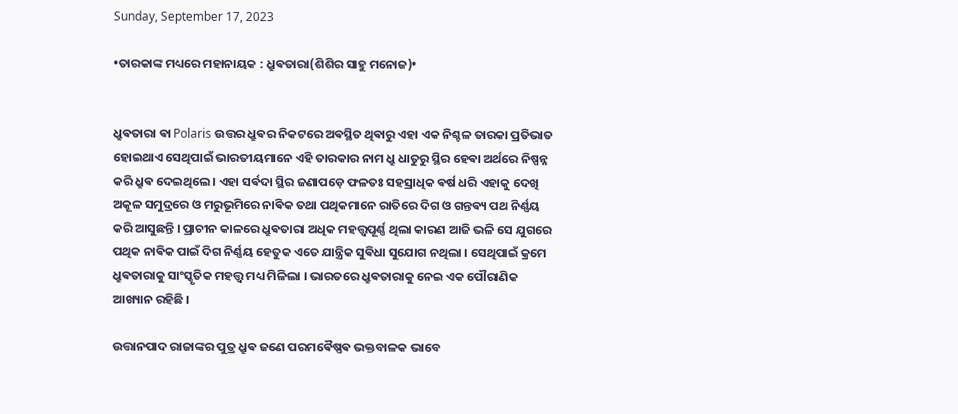Sunday, September 17, 2023

•ତାରକାଙ୍କ ମଧ୍ୟରେ ମହାନାୟକ : ଧ୍ରୁଵତାରା(ଶିଶିର ସାହୁ ମନୋଜ)•


ଧ୍ରୁଵତାରା ଵା Polaris ଉତ୍ତର ଧ୍ରୁଵର ନିକଟରେ ଅଵସ୍ଥିତ ଥିଵାରୁ ଏହା ଏକ ନିଶ୍ଚଳ ତାରକା ପ୍ରତିଭାତ ହୋଇଥାଏ ସେଥିପାଇଁ ଭାରତୀୟମାନେ ଏହି ତାରକାର ନାମ ଧ୍ରୁ ଧାତୁରୁ ସ୍ଥିର ହେଵା ଅର୍ଥରେ ନିଷ୍ପନ୍ନ କରି ଧ୍ରୁଵ ଦେଇଥିଲେ । ଏହା ସର୍ଵଦା ସ୍ଥିର ଜଣାପଡ଼େ ଫଳତଃ ସହସ୍ରାଧିକ ଵର୍ଷ ଧରି ଏହାକୁ ଦେଖି ଅକୂଳ ସମୁଦ୍ରରେ ଓ ମରୁଭୂମିରେ ନାଵିକ ତଥା ପଥିକମାନେ ରାତିରେ ଦିଗ ଓ ଗନ୍ତଵ୍ୟ ପଥ ନିର୍ଣ୍ଣୟ କରି ଆସୁଛନ୍ତି । ପ୍ରାଚୀନ କାଳରେ ଧ୍ରୁଵତାରା ଅଧିକ ମହତ୍ତ୍ବପୂର୍ଣ୍ଣ ଥିଲା କାରଣ ଆଜି ଭଳି ସେ ଯୁଗରେ ପଥିକ ନାଵିକ ପାଇଁ ଦିଗ ନିର୍ଣ୍ଣୟ ହେତୁକ ଏତେ ଯାନ୍ତ୍ରିକ ସୁଵିଧା ସୁଯୋଗ ନଥିଲା । ସେଥିପାଇଁ କ୍ରମେ ଧ୍ରୁଵତାରାକୁ ସାଂସ୍କୃତିକ ମହତ୍ତ୍ଵ ମଧ୍ୟ ମିଳିଲା । ଭାରତରେ ଧ୍ରୁଵତାରାକୁ ନେଇ ଏକ ପୌରାଣିକ ଆଖ୍ୟାନ ରହିଛି ‌।

ଉତ୍ତାନପାଦ ରାଜାଙ୍କର ପୁତ୍ର ଧ୍ରୁଵ ଜଣେ ପରମଵୈଷ୍ଣଵ ଭକ୍ତବାଳକ ଭାବେ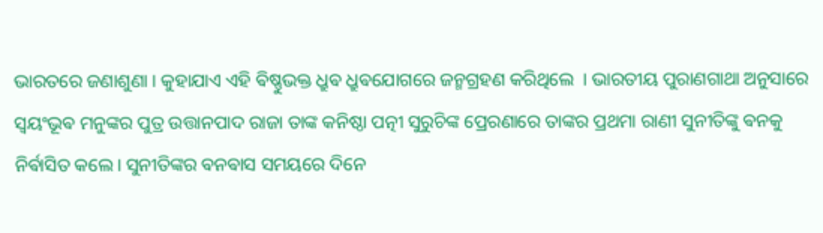ଭାରତରେ ଜଣାଶୁଣା । କୁହାଯାଏ ଏହି ଵିଷ୍ଣୁଭକ୍ତ ଧ୍ରୁଵ ଧ୍ରୁଵଯୋଗରେ ଜନ୍ମଗ୍ରହଣ କରିଥିଲେ ‌ । ଭାରତୀୟ ପୁରାଣଗାଥା ଅନୁସାରେ ସ୍ଵୟଂଭୂଵ ମନୁଙ୍କର ପୁତ୍ର ଉତ୍ତାନପାଦ ରାଜା ତାଙ୍କ କନିଷ୍ଠା ପତ୍ନୀ ସୁରୁଚିଙ୍କ ପ୍ରେରଣାରେ ତାଙ୍କର ପ୍ରଥମା ରାଣୀ ସୁନୀତିଙ୍କୁ ଵନକୁ ନିର୍ଵାସିତ କଲେ। ସୁନୀତିଙ୍କର ଵନଵାସ ସମୟରେ ଦିନେ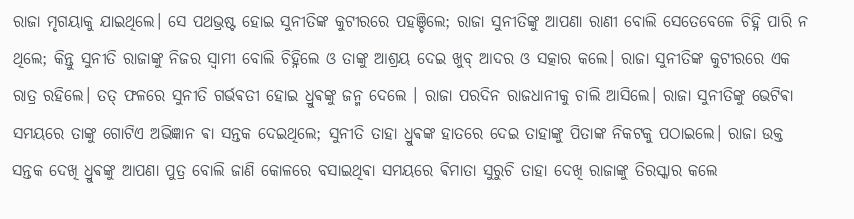ରାଜା ମୃଗୟାକୁ ଯାଇଥିଲେ। ସେ ପଥଭ୍ରଷ୍ଟ ହୋଇ ସୁନୀତିଙ୍କ କୁଟୀରରେ ପହଞ୍ଚିଲେ; ରାଜା ସୁନୀତିଙ୍କୁ ଆପଣା ରାଣୀ ବୋଲି ସେତେବେଳେ ଚିହ୍ନି ପାରି ନ ଥିଲେ; କିନ୍ତୁ ସୁନୀତି ରାଜାଙ୍କୁ ନିଜର ସ୍ୱାମୀ ବୋଲି ଚିହ୍ନିଲେ ଓ ତାଙ୍କୁ ଆଶ୍ରୟ ଦେଇ ଖୁବ୍ ଆଦର ଓ ସତ୍କାର କଲେ। ରାଜା ସୁନୀତିଙ୍କ କୁଟୀରରେ ଏକ ରାତ୍ର ରହିଲେ। ତତ୍ ଫଳରେ ସୁନୀତି ଗର୍ଭଵତୀ ହୋଇ ଧ୍ରୁଵଙ୍କୁ ଜନ୍ମ ଦେଲେ । ରାଜା ପରଦିନ ରାଜଧାନୀକୁ ଚାଲି ଆସିଲେ। ରାଜା ସୁନୀତିଙ୍କୁ ଭେଟିଵା ସମୟରେ ତାଙ୍କୁ ଗୋଟିଏ ଅଭିଜ୍ଞାନ ଵା ସନ୍ତକ ଦେଇଥିଲେ; ସୁନୀତି ତାହା ଧ୍ରୁଵଙ୍କ ହାତରେ ଦେଇ ତାହାଙ୍କୁ ପିତାଙ୍କ ନିକଟକୁ ପଠାଇଲେ। ରାଜା ଉକ୍ତ ସନ୍ତକ ଦେଖି ଧ୍ରୁଵଙ୍କୁ ଆପଣା ପୁତ୍ର ବୋଲି ଜାଣି କୋଳରେ ବସାଇଥିଵା ସମୟରେ ଵିମାତା ସୁରୁଚି ତାହା ଦେଖି ରାଜାଙ୍କୁ ତିରସ୍କାର କଲେ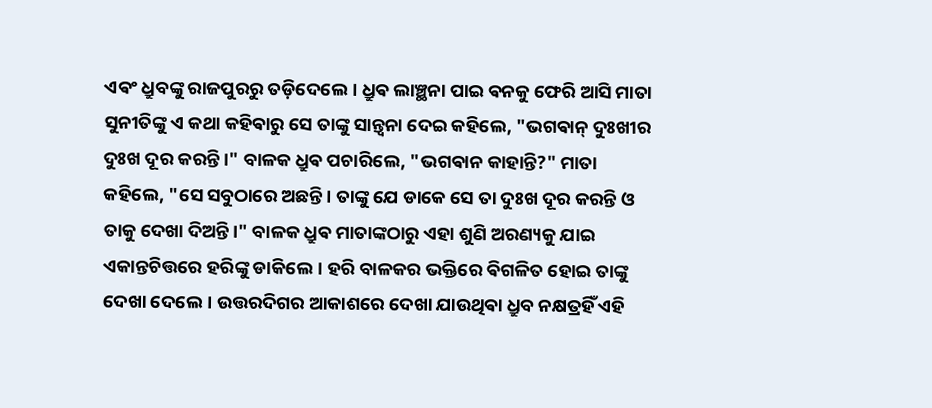ଏଵଂ ଧ୍ରୁବଙ୍କୁ ରାଜପୁରରୁ ତଡ଼ିଦେଲେ। ଧ୍ରୁଵ ଲାଞ୍ଛନା ପାଇ ଵନକୁ ଫେରି ଆସି ମାତା ସୁନୀତିଙ୍କୁ ଏ କଥା କହିଵାରୁ ସେ ତାଙ୍କୁ ସାନ୍ତ୍ୱନା ଦେଇ କହିଲେ, "ଭଗଵାନ୍ ଦୁଃଖୀର ଦୁଃଖ ଦୂର କରନ୍ତି।" ବାଳକ ଧ୍ରୁଵ ପଚାରିଲେ, "ଭଗଵାନ କାହାନ୍ତି?" ମାତା କହିଲେ, "ସେ ସବୁଠାରେ ଅଛନ୍ତି। ତାଙ୍କୁ ଯେ ଡାକେ ସେ ତା ଦୁଃଖ ଦୂର କରନ୍ତି ଓ ତାକୁ ଦେଖା ଦିଅନ୍ତି।" ବାଳକ ଧ୍ରୁଵ ମାତାଙ୍କଠାରୁ ଏହା ଶୁଣି ଅରଣ୍ୟକୁ ଯାଇ ଏକାନ୍ତଚିତ୍ତରେ ହରିଙ୍କୁ ଡାକିଲେ। ହରି ବାଳକର ଭକ୍ତିରେ ଵିଗଳିତ ହୋଇ ତାଙ୍କୁ ଦେଖା ଦେଲେ। ଉତ୍ତରଦିଗର ଆକାଶରେ ଦେଖା ଯାଉଥିଵା ଧ୍ରୁବ ନକ୍ଷତ୍ରହିଁ ଏହି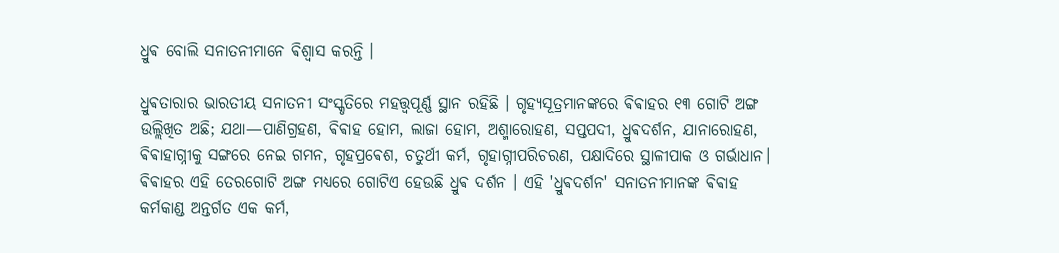ଧ୍ରୁଵ ବୋଲି ସନାତନୀମାନେ ଵିଶ୍ୱାସ କରନ୍ତି ।

ଧ୍ରୁଵତାରାର ଭାରତୀୟ ସନାତନୀ ସଂସ୍କୃତିରେ ମହତ୍ତ୍ୱପୂର୍ଣ୍ଣ ସ୍ଥାନ ରହିଛି । ଗୃହ୍ୟସୂତ୍ରମାନଙ୍କରେ ଵିଵାହର ୧୩ ଗୋଟି ଅଙ୍ଗ ଉଲ୍ଲିଖିତ ଅଛି; ଯଥା—ପାଣିଗ୍ରହଣ, ଵିଵାହ ହୋମ, ଲାଜା ହୋମ, ଅଶ୍ମାରୋହଣ, ସପ୍ତପଦୀ, ଧ୍ରୁଵଦର୍ଶନ, ଯାନାରୋହଣ, ଵିଵାହାଗ୍ନୀକୁ ସଙ୍ଗରେ ନେଇ ଗମନ, ଗୃହପ୍ରଵେଶ, ଚତୁର୍ଥୀ କର୍ମ, ଗୃହାଗ୍ନୀପରିଚରଣ, ପକ୍ଷାଦିରେ ସ୍ଥାଳୀପାକ ଓ ଗର୍ଭାଧାନ। ଵିଵାହର ଏହି ତେରଗୋଟି ଅଙ୍ଗ ମଧ୍ୟରେ ଗୋଟିଏ ହେଉଛି ଧ୍ରୁଵ ଦର୍ଶନ । ଏହି 'ଧ୍ରୁଵଦର୍ଶନ' ସନାତନୀମାନଙ୍କ ଵିଵାହ କର୍ମକାଣ୍ଡ ଅନ୍ତର୍ଗତ ଏକ କର୍ମ,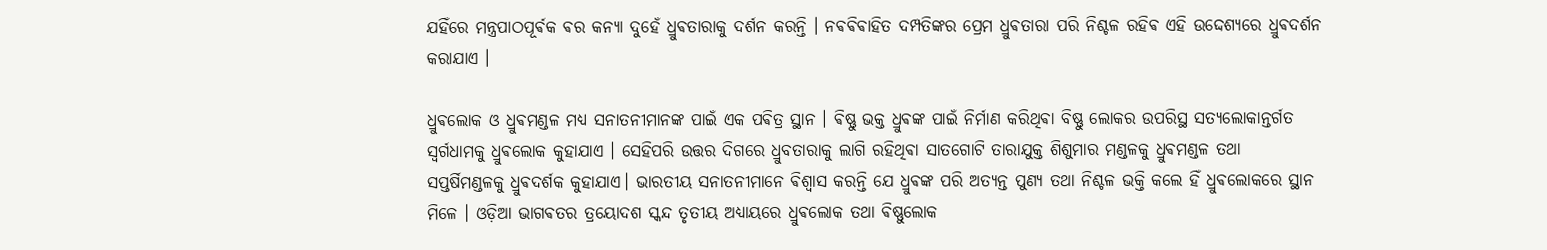ଯହିଁରେ ମନ୍ତ୍ରପାଠପୂର୍ଵକ ଵର କନ୍ୟା ଦୁହେଁ ଧ୍ରୁଵତାରାକୁ ଦର୍ଶନ କରନ୍ତି । ନଵଵିଵାହିତ ଦମ୍ପତିଙ୍କର ପ୍ରେମ ଧ୍ରୁଵତାରା ପରି ନିଶ୍ଚଳ ରହିଵ ଏହି ଉଦ୍ଦେଶ୍ୟରେ ଧ୍ରୁଵଦର୍ଶନ କରାଯାଏ ।

ଧ୍ରୁଵଲୋକ ଓ ଧ୍ରୁଵମଣ୍ଡଳ ମଧ୍ୟ ସନାତନୀମାନଙ୍କ ପାଇଁ ଏକ ପଵିତ୍ର ସ୍ଥାନ । ଵିଷ୍ଣୁ ଭକ୍ତ ଧ୍ରୁଵଙ୍କ ପାଇଁ ନିର୍ମାଣ କରିଥିଵା ବିଷ୍ଣୁ ଲୋକର ଉପରିସ୍ଥ ସତ୍ୟଲୋକାନ୍ତର୍ଗତ ସ୍ୱର୍ଗଧାମକୁ ଧ୍ରୁଵଲୋକ କୁହାଯାଏ । ସେହିପରି ଉତ୍ତର ଦିଗରେ ଧ୍ରୁବତାରାକୁ ଲାଗି ରହିଥିଵା ସାତଗୋଟି ତାରାଯୁକ୍ତ ଶିଶୁମାର ମଣ୍ଡଳକୁ ଧ୍ରୁଵମଣ୍ଡଳ ତଥା ସପ୍ତର୍ଷିମଣ୍ଡଳକୁ ଧ୍ରୁଵଦର୍ଶକ କୁହାଯାଏ। ଭାରତୀୟ ସନାତନୀମାନେ ଵିଶ୍ଵାସ କରନ୍ତି ଯେ ଧ୍ରୁଵଙ୍କ ପରି ଅତ୍ୟନ୍ତ ପୁଣ୍ୟ ତଥା ନିଶ୍ଚଳ ଭକ୍ତି କଲେ ହିଁ ଧ୍ରୁଵଲୋକରେ ସ୍ଥାନ ମିଳେ । ଓଡ଼ିଆ ଭାଗଵତର ତ୍ରୟୋଦଶ ସ୍କନ୍ଦ ତୃତୀୟ ଅଧ୍ୟାୟରେ ଧ୍ରୁଵଲୋକ ତଥା ଵିଷ୍ଣୁଲୋକ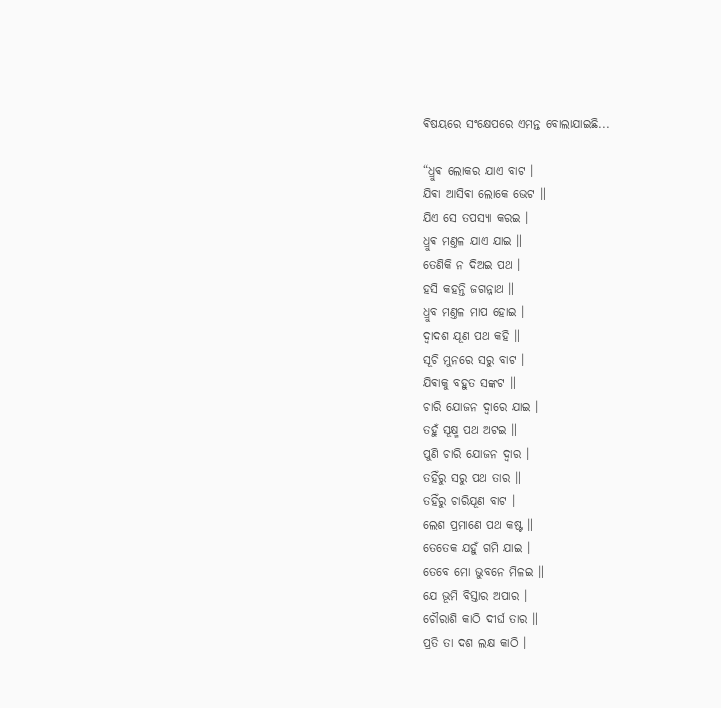ଵିଷୟରେ ସଂକ୍ଷେପରେ ଏମନ୍ତ ବୋଲାଯାଇଛି...

“ଧ୍ରୁଵ ଲୋକର ଯାଏ ବାଟ ।
ଯିଵା ଆସିଵା ଲୋକେ ଭେଟ ॥
ଯିଏ ସେ ତପସ୍ୟା କରଇ ।
ଧ୍ରୁଵ ମଣ୍ତଳ ଯାଏ ଯାଇ ॥
ତେଣିକି ନ ଦିଅଇ ପଥ ।
ହସି କହନ୍ତି ଜଗନ୍ନାଥ ॥
ଧ୍ରୁବ ମଣ୍ତଳ ମାପ ହୋଇ ।
ଦ୍ୱାଦଶ ଯୂଣ ପଥ କହି ॥
ସୂଚି ମୁନରେ ସରୁ ବାଟ ।
ଯିଵାକୁ ବହୁତ ସଙ୍କଟ ॥
ଚାରି ଯୋଜନ ଦ୍ୱାରେ ଯାଇ ।
ତହୁଁ ସୂକ୍ଷ୍ମ ପଥ ଅଟଇ ॥
ପୁଣି ଚାରି ଯୋଜନ ଦ୍ୱାର ।
ତହିଁରୁ ସରୁ ପଥ ତାର ॥
ତହିଁରୁ ଚାରିଯୂଣ ବାଟ ।
ଲେଶ ପ୍ରମାଣେ ପଥ କଷ୍ଟ ॥
ତେତେକ ଯହୁଁ ଗମି ଯାଇ ।
ତେବେ ମୋ ଭୁବନେ ମିଳଇ ॥
ଯେ ଭୂମି ବିସ୍ତାର ଅପାର ।
ଚୌରାଶି କାଠି ଦୀର୍ଘ ତାର ॥
ପ୍ରତି ତା ଦଶ ଲକ୍ଷ କାଠି ।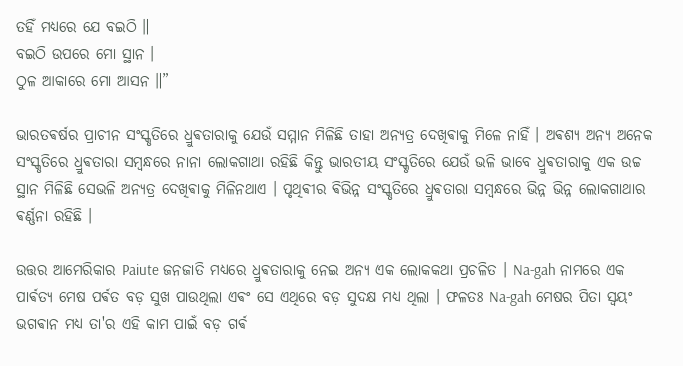ତହିଁ ମଧ୍ୟରେ ଯେ ବଇଠି ॥
ବଇଠି ଉପରେ ମୋ ସ୍ଥାନ ।
ଠୁଳ ଆକାରେ ମୋ ଆସନ ॥”

ଭାରତଵର୍ଷର ପ୍ରାଚୀନ ସଂସ୍କୃତିରେ ଧ୍ରୁଵତାରାକୁ ଯେଉଁ ସମ୍ମାନ ମିଳିଛି ତାହା ଅନ୍ୟତ୍ର ଦେଖିଵାକୁ ମିଳେ ନାହିଁ । ଅଵଶ୍ୟ ଅନ୍ୟ ଅନେକ ସଂସ୍କୃତିରେ ଧ୍ରୁଵତାରା ସମ୍ବନ୍ଧରେ ନାନା ଲୋକଗାଥା ରହିଛି କିନ୍ତୁ ଭାରତୀୟ ସଂସ୍କୃତିରେ ଯେଉଁ ଭଳି ଭାବେ ଧ୍ରୁଵତାରାକୁ ଏକ ଉଚ୍ଚ ସ୍ଥାନ ମିଳିଛି ସେଭଳି ଅନ୍ୟତ୍ର ଦେଖିଵାକୁ ମିଳିନଥାଏ । ପୃଥିଵୀର ଵିଭିନ୍ନ ସଂସ୍କୃତିରେ ଧ୍ରୁଵତାରା ସମ୍ବନ୍ଧରେ ଭିନ୍ନ ଭିନ୍ନ ଲୋକଗାଥାର ଵର୍ଣ୍ଣନା ରହିଛି ।

ଉତ୍ତର ଆମେରିକାର Paiute ଜନଜାତି ମଧ୍ୟରେ ଧ୍ରୁଵତାରାକୁ ନେଇ ଅନ୍ୟ ଏକ ଲୋକକଥା ପ୍ରଚଳିତ । Na-gah ନାମରେ ଏକ ପାର୍ଵତ୍ୟ ମେଷ ପର୍ଵତ ବଡ଼ ସୁଖ ପାଉଥିଲା ଏଵଂ ସେ ଏଥିରେ ବଡ଼ ସୁଦକ୍ଷ ମଧ୍ୟ ଥିଲା । ଫଳତଃ Na-gah ମେଷର ପିତା ସ୍ଵୟଂ ଭଗଵାନ ମଧ୍ୟ ତା'ର ଏହି କାମ ପାଇଁ ବଡ଼ ଗର୍ଵ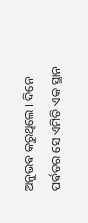ଅନୁଭଵ କରୁଥିଲେ । ଦିନେ ପର୍ଵତର ସେ ଏମିତି ଏକ ସ୍ଥାନ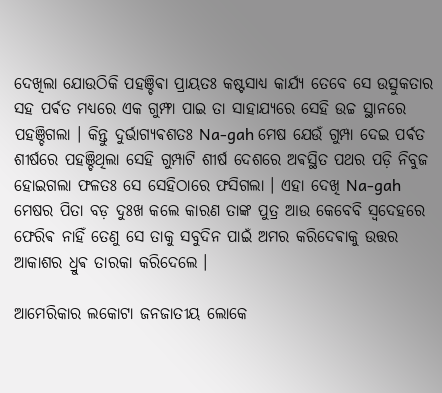ଦେଖିଲା ଯୋଉଠିକି ପହଞ୍ଚିଵା ପ୍ରାୟତଃ କଷ୍ଟସାଧ୍ୟ କାର୍ଯ୍ୟ ତେବେ ସେ ଉତ୍ସୁକତାର ସହ ପର୍ଵତ ମଧ୍ୟରେ ଏକ ଗୁମ୍ଫା ପାଇ ତା ସାହାଯ୍ୟରେ ସେହି ଉଚ୍ଚ ସ୍ଥାନରେ ପହଞ୍ଚିଗଲା ‌। କିନ୍ତୁ ଦୁର୍ଭାଗ୍ୟଵଶତଃ Na-gah ମେଷ ଯେଉଁ ଗୁମ୍ପା ଦେଇ ପର୍ଵତ ଶୀର୍ଷରେ ପହଞ୍ଚିଥିଲା ସେହି ଗୁମ୍ପାଟି ଶୀର୍ଷ ଦେଶରେ ଅଵସ୍ଥିତ ପଥର ପଡ଼ି ନିବୁଜ ହୋଇଗଲା ଫଳତଃ ସେ ସେହିଠାରେ ଫସିଗଲା । ଏହା ଦେଖି Na-gah ମେଷର ପିତା ବଡ଼ ଦୁଃଖ କଲେ କାରଣ ତାଙ୍କ ପୁତ୍ର ଆଉ କେବେବି ସ୍ଵଦେହରେ ଫେରିଵ ନାହିଁ ତେଣୁ ସେ ତାକୁ ସବୁଦିନ ପାଇଁ ଅମର କରିଦେଵାକୁ ଉତ୍ତର ଆକାଶର ଧ୍ରୁଵ ତାରକା କରିଦେଲେ ।

ଆମେରିକାର ଲକୋଟା ଜନଜାତୀୟ ଲୋକେ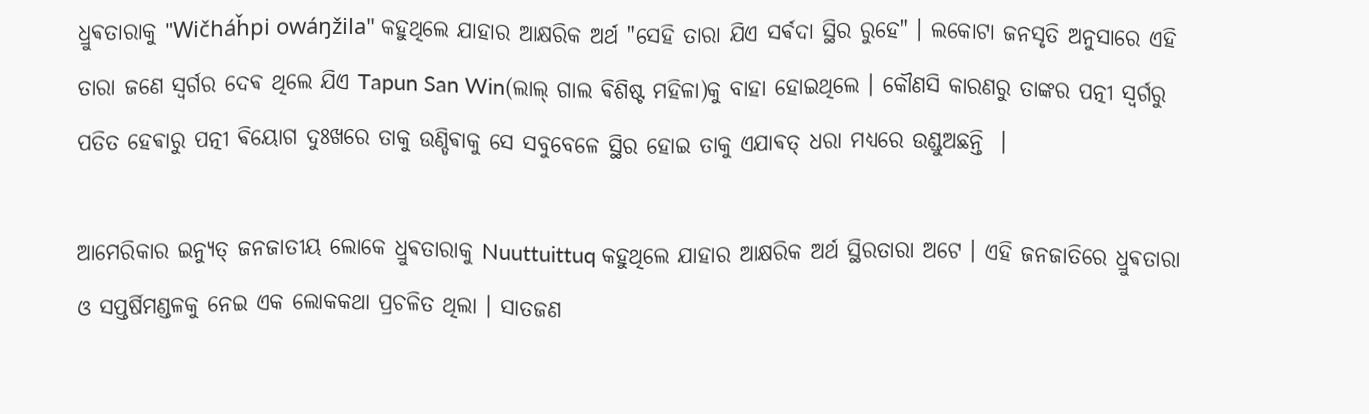ଧ୍ରୁଵତାରାକୁ "Wičháȟpi owáŋžila" କହୁଥିଲେ ଯାହାର ଆକ୍ଷରିକ ଅର୍ଥ "ସେହି ତାରା ଯିଏ ସର୍ଵଦା ସ୍ଥିର ରୁହେ" । ଲକୋଟା ଜନସୃତି ଅନୁସାରେ ଏହି ତାରା ଜଣେ ସ୍ଵର୍ଗର ଦେଵ ଥିଲେ ଯିଏ Tapun San Win(ଲାଲ୍ ଗାଲ ଵିଶିଷ୍ଟ ମହିଳା)କୁ ବାହା ହୋଇଥିଲେ । କୌଣସି କାରଣରୁ ତାଙ୍କର ପତ୍ନୀ ସ୍ବର୍ଗରୁ ପତିତ ହେଵାରୁ ପତ୍ନୀ ଵିୟୋଗ ଦୁଃଖରେ ତାକୁ ଉଣ୍ଡିଵାକୁ ସେ ସବୁବେଳେ ସ୍ଥିର ହୋଇ ତାକୁ ଏଯାଵତ୍ ଧରା ମଧ୍ୟରେ ଉଣ୍ଡୁଅଛନ୍ତି ‌ ।

ଆମେରିକାର ଇନ୍ୟୁତ୍ ଜନଜାତୀୟ ଲୋକେ ଧ୍ରୁଵତାରାକୁ Nuuttuittuq କହୁଥିଲେ ଯାହାର ଆକ୍ଷରିକ ଅର୍ଥ ସ୍ଥିରତାରା ଅଟେ । ଏହି ଜନଜାତିରେ ଧ୍ରୁଵତାରା ଓ ସପ୍ତର୍ଷିମଣ୍ଡଳକୁ ନେଇ ଏକ ଲୋକକଥା ପ୍ରଚଳିତ ଥିଲା ‌। ସାତଜଣ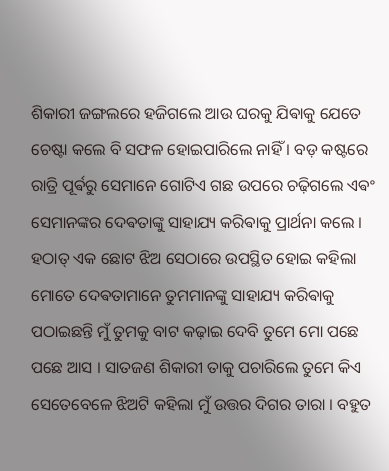ଶିକାରୀ ଜଙ୍ଗଲରେ ହଜିଗଲେ ଆଉ ଘରକୁ ଯିଵାକୁ ଯେତେ ଚେଷ୍ଟା କଲେ ବି ସଫଳ ହୋଇପାରିଲେ ନାହିଁ । ବଡ଼ କଷ୍ଟରେ ରାତ୍ରି ପୂର୍ଵରୁ ସେମାନେ ଗୋଟିଏ ଗଛ ଉପରେ ଚଢ଼ିଗଲେ ଏଵଂ ସେମାନଙ୍କର ଦେଵତାଙ୍କୁ ସାହାଯ୍ୟ କରିଵାକୁ ପ୍ରାର୍ଥନା କଲେ । ହଠାତ୍ ଏକ ଛୋଟ ଝିଅ ସେଠାରେ ଉପସ୍ଥିତ ହୋଇ କହିଲା ମୋତେ ଦେଵତାମାନେ ତୁମମାନଙ୍କୁ ସାହାଯ୍ୟ କରିଵାକୁ ପଠାଇଛନ୍ତି ମୁଁ ତୁମକୁ ବାଟ କଢ଼ାଇ ଦେବି ତୁମେ ମୋ ପଛେ ପଛେ ଆସ । ସାତଜଣ ଶିକାରୀ ତାକୁ ପଚାରିଲେ ତୁମେ କିଏ ସେତେବେଳେ ଝିଅଟି କହିଲା ମୁଁ ଉତ୍ତର ଦିଗର ତାରା । ବହୁତ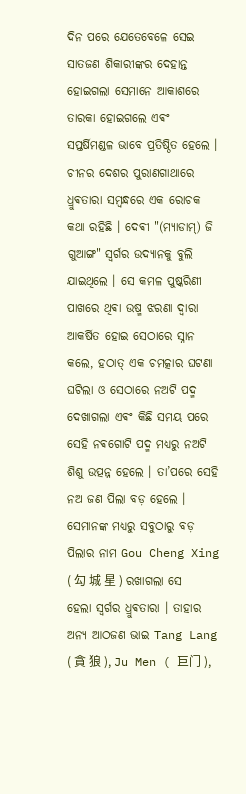ଦିନ ପରେ ଯେତେବେଳେ ସେଇ ସାତଜଣ ଶିକାରୀଙ୍କର ଦେହାନ୍ତ ହୋଇଗଲା ସେମାନେ ଆକାଶରେ ତାରକା ହୋଇଗଲେ ଏଵଂ ସପ୍ତର୍ଷିମଣ୍ଡଳ ଭାବେ ପ୍ରତିଷ୍ଠିତ ହେଲେ ।
ଚୀନର ଦେଶର ପୁରାଣଗାଥାରେ ଧ୍ରୁଵତାରା ସମ୍ବନ୍ଧରେ ଏକ ରୋଚକ କଥା ରହିଛି । ଦେଵୀ "(ମ୍ୟାଡାମ୍) ଜି ଗୁଆଙ୍ଗ" ସ୍ଵର୍ଗର ଉଦ୍ୟାନକୁ ବୁଲି ଯାଇଥିଲେ । ସେ କମଳ ପୁଷ୍କରିଣୀ ପାଖରେ ଥିଵା ଉଷ୍ମ ଝରଣା ଦ୍ୱାରା ଆକର୍ଷିତ ହୋଇ ସେଠାରେ ସ୍ନାନ କଲେ, ହଠାତ୍ ଏକ ଚମତ୍କାର ଘଟଣା ଘଟିଲା ଓ ସେଠାରେ ନଅଟି ପଦ୍ମ ଦେଖାଗଲା ଏଵଂ କିଛି ସମୟ ପରେ ସେହି ନଵଗୋଟି ପଦ୍ମ ମଧ୍ୟରୁ ନଅଟି ଶିଶୁ ଉତ୍ପନ୍ନ ହେଲେ । ତା’ପରେ ସେହି ନଅ ଜଣ ପିଲା ବଡ଼ ହେଲେ । ସେମାନଙ୍କ ମଧ୍ୟରୁ ସବୁଠାରୁ ବଡ଼ ପିଲାର ନାମ Gou Cheng Xing ( 勾 城 星 ) ରଖାଗଲା ସେ ହେଲା ସ୍ଵର୍ଗର ଧ୍ରୁଵତାରା । ତାହାର ଅନ୍ୟ ଆଠଜଣ ଭାଇ Tang Lang ( 貪 狼 ), Ju Men ( 巨门 ),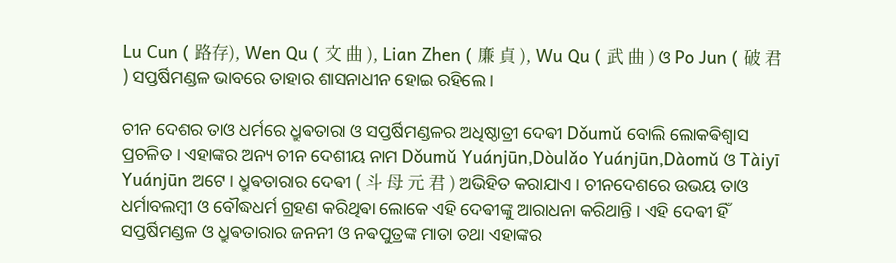Lu Cun ( 路存), Wen Qu ( 文 曲 ), Lian Zhen ( 廉 貞 ), Wu Qu ( 武 曲 ) ଓ Po Jun ( 破 君 ) ସପ୍ତର୍ଷିମଣ୍ଡଳ ଭାବରେ ତାହାର ଶାସନାଧୀନ ହୋଇ ରହିଲେ ।

ଚୀନ ଦେଶର ତାଓ ଧର୍ମରେ ଧ୍ରୁଵତାରା ଓ ସପ୍ତର୍ଷିମଣ୍ଡଳର ଅଧିଷ୍ଠାତ୍ରୀ ଦେଵୀ Dǒumǔ ବୋଲି ଲୋକଵିଶ୍ଵାସ ପ୍ରଚଳିତ । ଏହାଙ୍କର ଅନ୍ୟ ଚୀନ ଦେଶୀୟ ନାମ Dǒumǔ Yuánjūn,Dòulǎo Yuánjūn,Dàomǔ ଓ Tàiyī Yuánjūn ଅଟେ । ଧ୍ରୁଵତାରାର ଦେଵୀ ( 斗 母 元 君 ) ଅଭିହିତ କରାଯାଏ । ଚୀନଦେଶରେ ଉଭୟ ତାଓ ଧର୍ମାବଲମ୍ବୀ ଓ ବୌଦ୍ଧଧର୍ମ ଗ୍ରହଣ କରିଥିଵା ଲୋକେ ଏହି ଦେଵୀଙ୍କୁ ଆରାଧନା କରିଥାନ୍ତି ‌। ଏହି ଦେଵୀ ହିଁ ସପ୍ତର୍ଷିମଣ୍ଡଳ ଓ ଧ୍ରୁଵତାରାର ଜନନୀ ଓ ନଵପୁତ୍ରଙ୍କ ମାତା ତଥା ଏହାଙ୍କର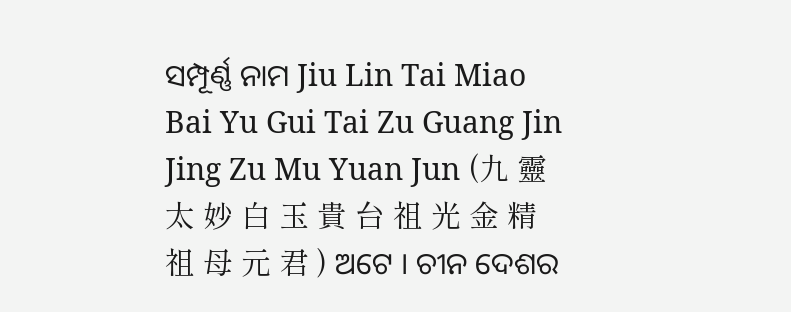ସମ୍ପୂର୍ଣ୍ଣ ନାମ Jiu Lin Tai Miao Bai Yu Gui Tai Zu Guang Jin Jing Zu Mu Yuan Jun (九 靈 太 妙 白 玉 貴 台 祖 光 金 精 祖 母 元 君 ) ଅଟେ । ଚୀନ ଦେଶର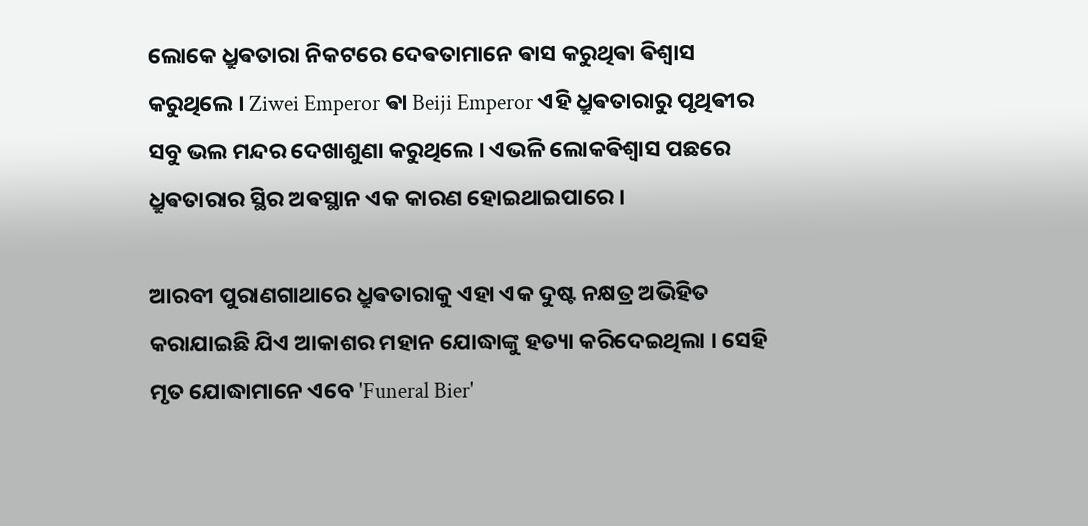ଲୋକେ ଧ୍ରୁଵତାରା ନିକଟରେ ଦେଵତାମାନେ ଵାସ କରୁଥିଵା ଵିଶ୍ଵାସ କରୁଥିଲେ । Ziwei Emperor ଵା Beiji Emperor ଏହି ଧ୍ରୁଵତାରାରୁ ପୃଥିଵୀର ସବୁ ଭଲ ମନ୍ଦର ଦେଖାଶୁଣା କରୁଥିଲେ । ଏଭଳି ଲୋକଵିଶ୍ଵାସ ପଛରେ ଧ୍ରୁଵତାରାର ସ୍ଥିର ଅଵସ୍ଥାନ ଏକ କାରଣ ହୋଇଥାଇପାରେ ।

ଆରବୀ ପୁରାଣଗାଥାରେ ଧ୍ରୁଵତାରାକୁ ଏହା ଏକ ଦୁଷ୍ଟ ନକ୍ଷତ୍ର ଅଭିହିତ କରାଯାଇଛି ଯିଏ ଆକାଶର ମହାନ ଯୋଦ୍ଧାଙ୍କୁ ହତ୍ୟା କରିଦେଇଥିଲା । ସେହି ମୃତ ଯୋଦ୍ଧାମାନେ ଏବେ 'Funeral Bier'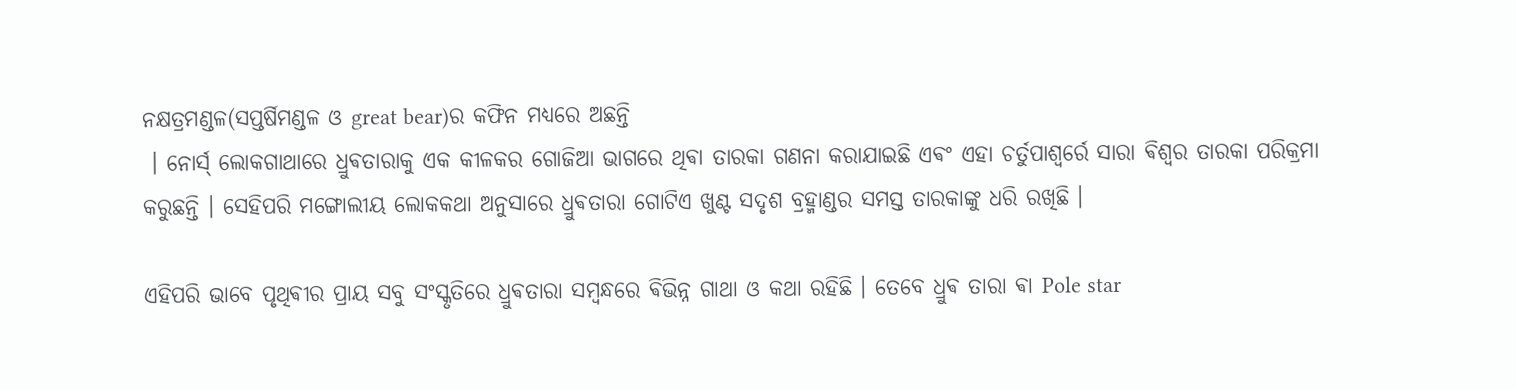ନକ୍ଷତ୍ରମଣ୍ଡଳ(ସପ୍ତର୍ଷିମଣ୍ଡଳ ଓ great bear)ର କଫିନ ମଧ୍ୟରେ ଅଛନ୍ତି
 । ନୋର୍ସ୍ ଲୋକଗାଥାରେ ଧ୍ରୁଵତାରାକୁ ଏକ କୀଳକର ଗୋଜିଆ ଭାଗରେ ଥିଵା ତାରକା ଗଣନା କରାଯାଇଛି ଏଵଂ ଏହା ଚର୍ତୁପାଶ୍ୱର୍ରେ ସାରା ଵିଶ୍ଵର ତାରକା ପରିକ୍ରମା କରୁଛନ୍ତି । ସେହିପରି ମଙ୍ଗୋଲୀୟ ଲୋକକଥା ଅନୁସାରେ ଧ୍ରୁଵତାରା ଗୋଟିଏ ଖୁଣ୍ଟ ସଦୃଶ ବ୍ରହ୍ମାଣ୍ଡର ସମସ୍ତ ତାରକାଙ୍କୁ ଧରି ରଖିଛି ।

ଏହିପରି ଭାବେ ପୃଥିଵୀର ପ୍ରାୟ ସବୁ ସଂସ୍କୃତିରେ ଧ୍ରୁଵତାରା ସମ୍ବନ୍ଧରେ ଵିଭିନ୍ନ ଗାଥା ଓ କଥା ରହିଛି । ତେବେ ଧ୍ରୁଵ ତାରା ଵା Pole star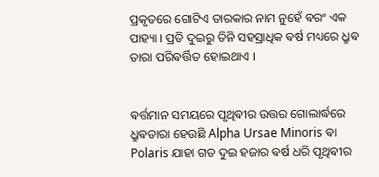ପ୍ରକୃତରେ ଗୋଟିଏ ତାରକାର ନାମ ନୁହେଁ ଵରଂ ଏକ ପାହ୍ୟା । ପ୍ରତି ଦୁଇରୁ ତିନି ସହସ୍ରାଧିକ ଵର୍ଷ ମଧ୍ୟରେ ଧ୍ରୁଵ ତାରା ପରିଵର୍ତ୍ତିତ ହୋଇଥାଏ ।


ଵର୍ତ୍ତମାନ ସମୟରେ ପୃଥିଵୀର ଉତ୍ତର ଗୋଲାର୍ଦ୍ଧରେ ଧ୍ରୁଵତାରା ହେଉଛି Alpha Ursae Minoris ଵା Polaris ଯାହା ଗତ ଦୁଇ ହଜାର ଵର୍ଷ ଧରି ପୃଥିଵୀର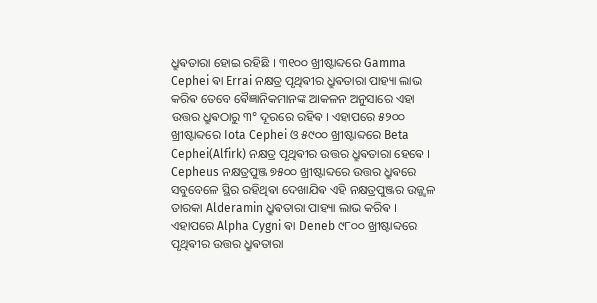ଧ୍ରୁଵତାରା ହୋଇ ରହିଛି । ୩୧୦୦ ଖ୍ରୀଷ୍ଟାବ୍ଦରେ Gamma Cephei ଵା Errai ନକ୍ଷତ୍ର ପୃଥିଵୀର ଧ୍ରୁଵତାରା ପାହ୍ୟା ଲାଭ କରିଵ ତେବେ ଵୈଜ୍ଞାନିକମାନଙ୍କ ଆକଳନ ଅନୁସାରେ ଏହା ଉତ୍ତର ଧ୍ରୁଵଠାରୁ ୩° ଦୂରରେ ରହିଵ । ଏହାପରେ ୫୨୦୦ ଖ୍ରୀଷ୍ଟାବ୍ଦରେ Iota Cephei ଓ ୫୯୦୦ ଖ୍ରୀଷ୍ଟାବ୍ଦରେ Beta Cephei(Alfirk) ନକ୍ଷତ୍ର ପୃଥିଵୀର ଉତ୍ତର ଧ୍ରୁଵତାରା ହେଵେ । Cepheus ନକ୍ଷତ୍ରପୁଞ୍ଜ ୭୫୦୦ ଖ୍ରୀଷ୍ଟାବ୍ଦରେ ଉତ୍ତର ଧ୍ରୁଵରେ ସବୁବେଳେ ସ୍ଥିର ରହିଥିଵା ଦେଖାଯିଵ ଏହି ନକ୍ଷତ୍ରପୁଞ୍ଜର ଉଜ୍ଜ୍ୱଳ ତାରକା Alderamin ଧ୍ରୁଵତାରା ପାହ୍ୟା ଲାଭ କରିଵ । ଏହାପରେ Alpha Cygni ଵା Deneb ୯୮୦୦ ଖ୍ରୀଷ୍ଟାବ୍ଦରେ ପୃଥିଵୀର ଉତ୍ତର ଧ୍ରୁଵତାରା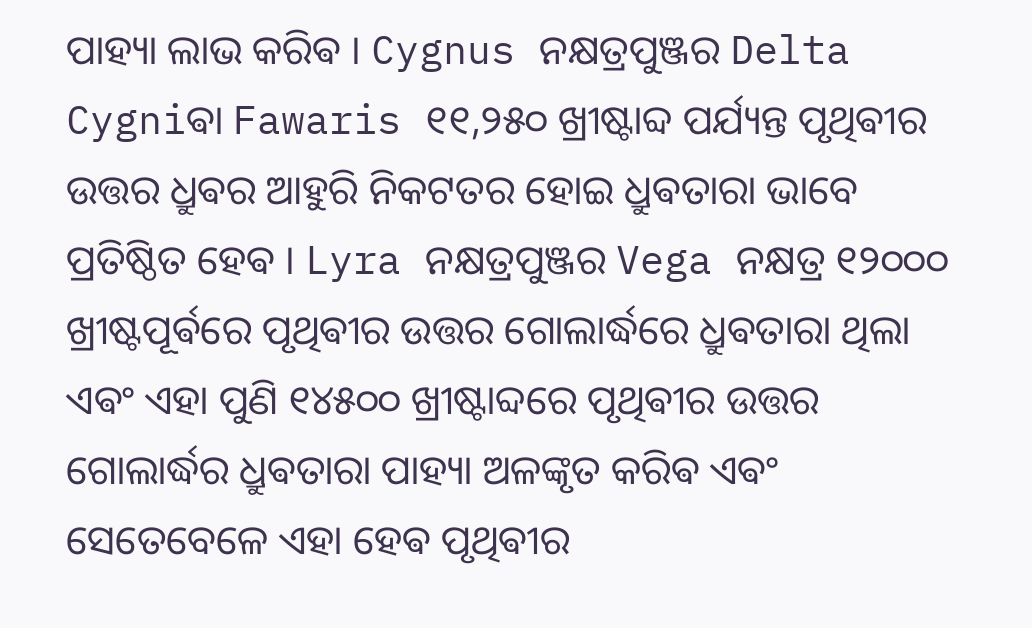ପାହ୍ୟା ଲାଭ କରିଵ । Cygnus ନକ୍ଷତ୍ରପୁଞ୍ଜର Delta Cygniଵା Fawaris ୧୧,୨୫୦ ଖ୍ରୀଷ୍ଟାବ୍ଦ ପର୍ଯ୍ୟନ୍ତ ପୃଥିଵୀର ଉତ୍ତର ଧ୍ରୁଵର ଆହୁରି ନିକଟତର ହୋଇ ଧ୍ରୁଵତାରା ଭାବେ ପ୍ରତିଷ୍ଠିତ ହେଵ । Lyra ନକ୍ଷତ୍ରପୁଞ୍ଜର Vega ନକ୍ଷତ୍ର ୧୨୦୦୦ ଖ୍ରୀଷ୍ଟପୂର୍ଵରେ ପୃଥିଵୀର ଉତ୍ତର ଗୋଲାର୍ଦ୍ଧରେ ଧ୍ରୁଵତାରା ଥିଲା ଏଵଂ ଏହା ପୁଣି ୧୪୫୦୦ ଖ୍ରୀଷ୍ଟାବ୍ଦରେ ପୃଥିଵୀର ଉତ୍ତର ଗୋଲାର୍ଦ୍ଧର ଧ୍ରୁଵତାରା ପାହ୍ୟା ଅଳଙ୍କୃତ କରିଵ ଏଵଂ ସେତେବେଳେ ଏହା ହେଵ ପୃଥିଵୀର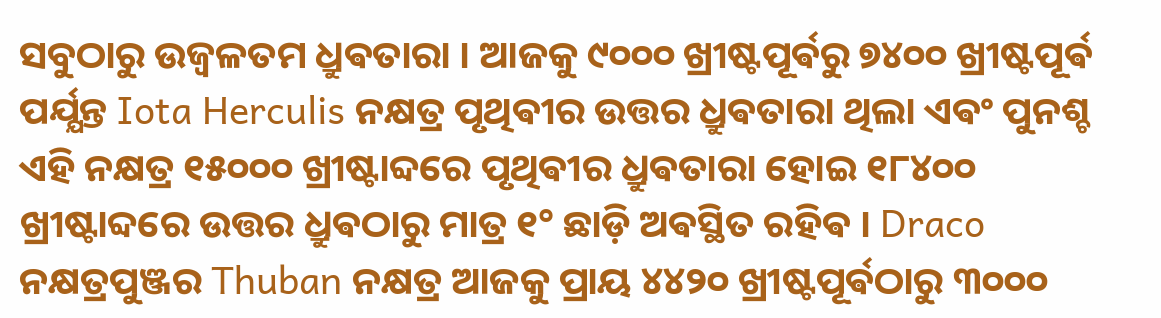ସବୁଠାରୁ ଉଜ୍ଵଳତମ ଧ୍ରୁଵତାରା । ଆଜକୁ ୯୦୦୦ ଖ୍ରୀଷ୍ଟପୂର୍ଵରୁ ୭୪୦୦ ଖ୍ରୀଷ୍ଟପୂର୍ଵ ପର୍ଯ୍ଯନ୍ତ Iota Herculis ନକ୍ଷତ୍ର ପୃଥିଵୀର ଉତ୍ତର ଧ୍ରୁଵତାରା ଥିଲା ଏଵଂ ପୁନଶ୍ଚ ଏହି ନକ୍ଷତ୍ର ୧୫୦୦୦ ଖ୍ରୀଷ୍ଟାବ୍ଦରେ ପୃଥିଵୀର ଧ୍ରୁଵତାରା ହୋଇ ୧୮୪୦୦ ଖ୍ରୀଷ୍ଟାବ୍ଦରେ ଉତ୍ତର ଧ୍ରୁଵଠାରୁ ମାତ୍ର ୧° ଛାଡ଼ି ଅଵସ୍ଥିତ ରହିଵ । Draco ନକ୍ଷତ୍ରପୁଞ୍ଜର Thuban ନକ୍ଷତ୍ର ଆଜକୁ ପ୍ରାୟ ୪୪୨୦ ଖ୍ରୀଷ୍ଟପୂର୍ଵଠାରୁ ୩୦୦୦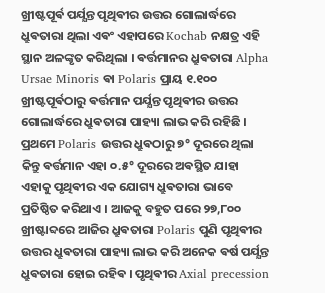ଖ୍ରୀଷ୍ଟପୂର୍ଵ ପର୍ଯ୍ଯନ୍ତ ପୃଥିଵୀର ଉତ୍ତର ଗୋଲାର୍ଦ୍ଧରେ ଧ୍ରୁଵତାରା ଥିଲା ଏଵଂ ଏହାପରେ Kochab ନକ୍ଷତ୍ର ଏହି ସ୍ଥାନ ଅଳଙ୍କୃତ କରିଥିଲା । ଵର୍ତ୍ତମାନର ଧ୍ରୁଵତାରା Alpha Ursae Minoris ଵା Polaris ପ୍ରାୟ ୧.୧୦୦ ଖ୍ରୀଷ୍ଟପୂର୍ଵଠାରୁ ଵର୍ତ୍ତମାନ ପର୍ଯ୍ଯନ୍ତ ପୃଥିଵୀର ଉତ୍ତର ଗୋଲାର୍ଦ୍ଧରେ ଧ୍ରୁଵତାରା ପାହ୍ୟା ଲାଭ କରି ରହିଛି । ପ୍ରଥମେ Polaris ଉତ୍ତର ଧ୍ରୁଵଠାରୁ ୭° ଦୂରରେ ଥିଲା କିନ୍ତୁ ଵର୍ତ୍ତମାନ ଏହା ୦.୫° ଦୂରରେ ଅଵସ୍ଥିତ ଯାହା ଏହାକୁ ପୃଥିଵୀର ଏକ ଯୋଗ୍ୟ ଧ୍ରୁଵତାରା ଭାବେ ପ୍ରତିଷ୍ଠିତ କରିଥାଏ । ଆଜକୁ ବହୁତ ପରେ ୨୭,୮୦୦ ଖ୍ରୀଷ୍ଟାବ୍ଦରେ ଆଜିର ଧ୍ରୁଵତାରା Polaris ପୁଣି ପୃଥିଵୀର ଉତ୍ତର ଧ୍ରୁଵତାରା ପାହ୍ୟା ଲାଭ କରି ଅନେକ ଵର୍ଷ ପର୍ଯ୍ଯନ୍ତ ଧ୍ରୁଵତାରା ହୋଇ ରହିଵ । ପୃଥିଵୀର Axial precession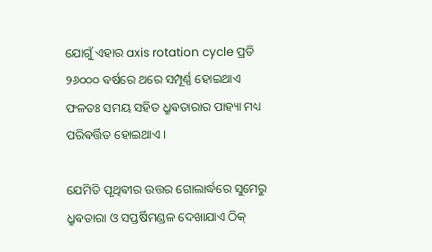ଯୋଗୁଁ ଏହାର axis rotation cycle ପ୍ରତି ୨୬୦୦୦ ଵର୍ଷରେ ଥରେ ସମ୍ପୂର୍ଣ୍ଣ ହୋଇଥାଏ ଫଳତଃ ସମୟ ସହିତ ଧ୍ରୁଵତାରାର ପାହ୍ୟା ମଧ୍ୟ ପରିଵର୍ତ୍ତିତ ହୋଇଥାଏ ।

ଯେମିତି ପୃଥିଵୀର ଉତ୍ତର ଗୋଲାର୍ଦ୍ଧରେ ସୁମେରୁ ଧ୍ରୁଵତାରା ଓ ସପ୍ତର୍ଷିମଣ୍ଡଳ ଦେଖାଯାଏ ଠିକ୍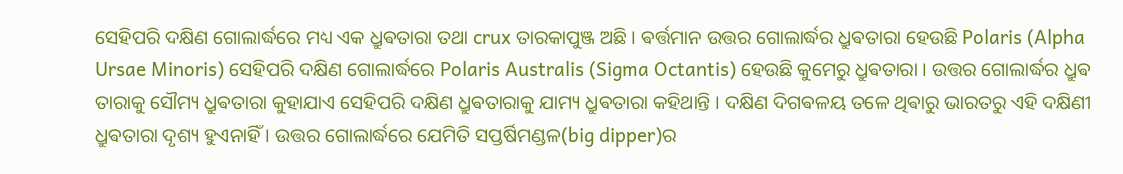ସେହିପରି ଦକ୍ଷିଣ ଗୋଲାର୍ଦ୍ଧରେ ମଧ୍ୟ ଏକ ଧ୍ରୁଵତାରା ତଥା crux ତାରକାପୁଞ୍ଜ ଅଛି । ଵର୍ତ୍ତମାନ ଉତ୍ତର ଗୋଲାର୍ଦ୍ଧର ଧ୍ରୁଵତାରା ହେଉଛି Polaris (Alpha Ursae Minoris) ସେହିପରି ଦକ୍ଷିଣ ଗୋଲାର୍ଦ୍ଧରେ Polaris Australis (Sigma Octantis) ହେଉଛି କୁମେରୁ ଧ୍ରୁଵତାରା । ଉତ୍ତର ଗୋଲାର୍ଦ୍ଧର ଧ୍ରୁଵ ତାରାକୁ ସୌମ୍ୟ ଧ୍ରୁଵତାରା କୁହାଯାଏ ସେହିପରି ଦକ୍ଷିଣ ଧ୍ରୁଵତାରାକୁ ଯାମ୍ୟ ଧ୍ରୁଵତାରା କହିଥାନ୍ତି । ଦକ୍ଷିଣ ଦିଗଵଳୟ ତଳେ ଥିଵାରୁ ଭାରତରୁ ଏହି ଦକ୍ଷିଣୀ ଧ୍ରୁଵତାରା ଦୃଶ୍ୟ ହୁଏନାହିଁ । ଉତ୍ତର ଗୋଲାର୍ଦ୍ଧରେ ଯେମିତି ସପ୍ତର୍ଷିମଣ୍ଡଳ(big dipper)ର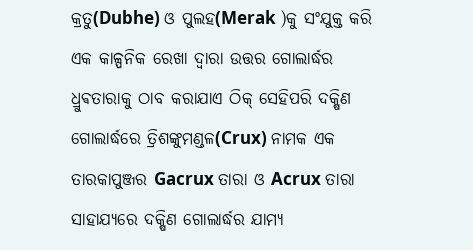କ୍ରତୁ(Dubhe) ଓ ପୁଲହ(Merak )କୁ ସଂଯୁକ୍ତ କରି ଏକ କାଳ୍ପନିକ ରେଖା ଦ୍ଵାରା ଉତ୍ତର ଗୋଲାର୍ଦ୍ଧର ଧ୍ରୁଵତାରାକୁ ଠାବ କରାଯାଏ ଠିକ୍ ସେହିପରି ଦକ୍ଷିଣ ଗୋଲାର୍ଦ୍ଧରେ ତ୍ରିଶଙ୍କୁମଣ୍ଡଳ(Crux) ନାମକ ଏକ ତାରକାପୁଞ୍ଜର Gacrux ତାରା ଓ Acrux ତାରା ସାହାଯ୍ୟରେ ଦକ୍ଷିଣ ଗୋଲାର୍ଦ୍ଧର ଯାମ୍ୟ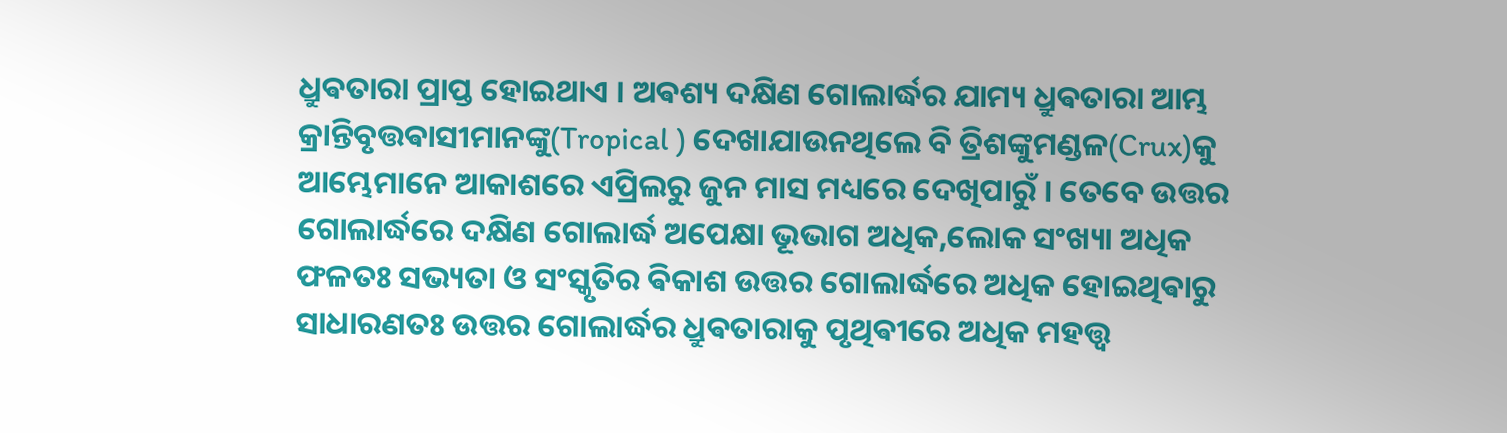ଧ୍ରୁଵତାରା ପ୍ରାପ୍ତ ହୋଇଥାଏ । ଅଵଶ୍ୟ ଦକ୍ଷିଣ ଗୋଲାର୍ଦ୍ଧର ଯାମ୍ୟ ଧ୍ରୁଵତାରା ଆମ୍ଭ କ୍ରାନ୍ତିବୃତ୍ତଵାସୀମାନଙ୍କୁ(Tropical ) ଦେଖାଯାଉନଥିଲେ ବି ତ୍ରିଶଙ୍କୁମଣ୍ଡଳ(Crux)କୁ ଆମ୍ଭେମାନେ ଆକାଶରେ ଏପ୍ରିଲରୁ ଜୁନ ମାସ ମଧ୍ୟରେ ଦେଖିପାରୁଁ । ତେବେ ଉତ୍ତର ଗୋଲାର୍ଦ୍ଧରେ ଦକ୍ଷିଣ ଗୋଲାର୍ଦ୍ଧ ଅପେକ୍ଷା ଭୂଭାଗ ଅଧିକ,ଲୋକ ସଂଖ୍ୟା ଅଧିକ ଫଳତଃ ସଭ୍ୟତା ଓ ସଂସ୍କୃତିର ଵିକାଶ ଉତ୍ତର ଗୋଲାର୍ଦ୍ଧରେ ଅଧିକ ହୋଇଥିଵାରୁ ସାଧାରଣତଃ ଉତ୍ତର ଗୋଲାର୍ଦ୍ଧର ଧ୍ରୁଵତାରାକୁ ପୃଥିଵୀରେ ଅଧିକ ମହତ୍ତ୍ଵ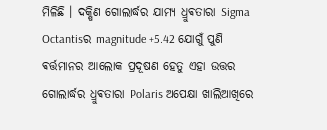ମିଳିଛି । ଦକ୍ଷିଣ ଗୋଲାର୍ଦ୍ଧର ଯାମ୍ୟ ଧ୍ରୁଵତାରା Sigma Octantisର magnitude +5.42 ଯୋଗୁଁ ପୁଣି ଵର୍ତ୍ତମାନର ଆଲୋକ ପ୍ରଦୂଷଣ ହେତୁ ଏହା ଉତ୍ତର ଗୋଲାର୍ଦ୍ଧର ଧ୍ରୁଵତାରା Polaris ଅପେକ୍ଷା ଖାଲିଆଖିରେ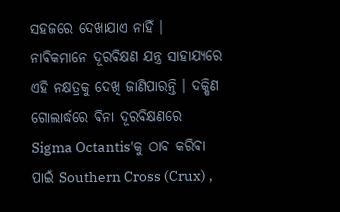ସହଜରେ ଦେଖାଯାଏ ନାହିଁ । ନାଵିକମାନେ ଦୂରଵିକ୍ଷଣ ଯନ୍ତ୍ର ସାହାଯ୍ୟରେ ଏହି ନକ୍ଷତ୍ରକୁ ଦେଖି ଜାଣିପାରନ୍ତି । ଦକ୍ଷିଣ ଗୋଲାର୍ଦ୍ଧରେ ଵିନା ଦୂରଵିକ୍ଷଣରେ Sigma Octantis'କୁ ଠାବ କରିଵା ପାଇଁ Southern Cross (Crux) ,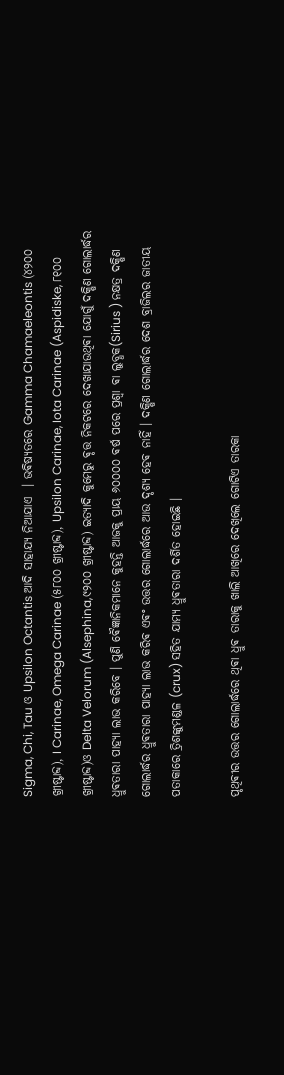Sigma, Chi, Tau ଓ Upsilon Octantis ଆଦି ସାହାଯ୍ୟ ନିଆଯାଏ ‌ । ଭଵିଷ୍ୟତରେ Gamma Chamaeleontis (୪୨୦୦ ଖ୍ରୀଷ୍ଟାବ୍ଦ), I Carinae, Omega Carinae (୫୮୦୦ ଖ୍ରୀଷ୍ଟାବ୍ଦ), Upsilon Carinae, Iota Carinae (Aspidiske, ୮୧୦୦ ଖ୍ରୀଷ୍ଟାବ୍ଦ)ଓ Delta Velorum (Alsephina,୯୨୦୦ ଖ୍ରୀଷ୍ଟାବ୍ଦ) ଇତ୍ୟାଦି କୁମେରୁ ଵୃତ୍ତ ନିକଟରେ ଦେଖାଯାଉଥିଵା ଯୋଗୁଁ ଦକ୍ଷିଣ ଗୋଲାର୍ଦ୍ଧର ଧ୍ରୁଵତାରା ପାହ୍ୟା ଲାଭ କରିବେ । ପୁଣି ଵୈଜ୍ଞାନିକମାନେ କୁହନ୍ତି ଆଜକୁ ପ୍ରାୟ ୬୦୦୦୦ ଵର୍ଷ ପରେ ପ୍ରଶ୍ଵା ଵା ଲୁବ୍ଧକ(Sirius ) ନକ୍ଷତ୍ର ଦକ୍ଷିଣ ଗୋଲାର୍ଦ୍ଧର ଧ୍ରୁଵତାରା ପାହ୍ୟା ଲାଭ କରିଵ ଏଵଂ ଉତ୍ତର ଗୋଲାର୍ଦ୍ଧରେ ଆଉ ଦୃଶ୍ୟ ହେଵ ନାହିଁ । ଦକ୍ଷିଣ ଗୋଲାର୍ଦ୍ଧର ଦେଶ ବ୍ରାଜିଲର ଜାତୀୟ ପତାକାରେ ତ୍ରିଶଙ୍କୁମଣ୍ଡଳ (crux) ସହିତ ଯାମ୍ୟ ଧ୍ରୁଵତାରା ଦର୍ଶିତ ହୋଇଛି ।

ପୃଥିଵୀର ଉତ୍ତର ଗୋଲାର୍ଦ୍ଧରେ ଥିଵା ଧ୍ରୁଵ ତାରାକୁ ଖାଲି ଆଖିରେ ଦେଖିଲେ ଗୋଟିଏ ତାରକା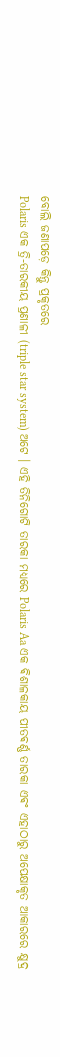ବୋଲି ଜଣାପଡ଼େ କିନ୍ତୁ ପ୍ରକୃତରେ
Polaris ଏକ ତ୍ରି-ତାରକୀୟ ପ୍ରଣାଳୀ (triple star system) ଅଟେ । ଏହି ତିନିଗୋଟି ତାରକା ମଧ୍ୟରେ Polaris Aa ଏକ ଵିଶାଳକାୟ ପୀତଵର୍ଣ୍ଣ ତାରକା ଏଵଂ ଏହାଠାରୁ ଅପେକ୍ଷାକୃତ ଆକାରରେ କ୍ଷୁଦ୍ର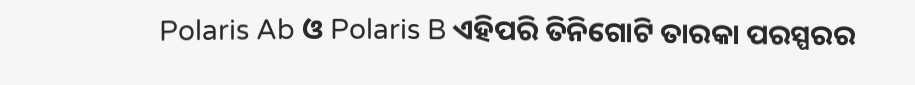Polaris Ab ଓ Polaris B ଏହିପରି ତିନିଗୋଟି ତାରକା ପରସ୍ପରର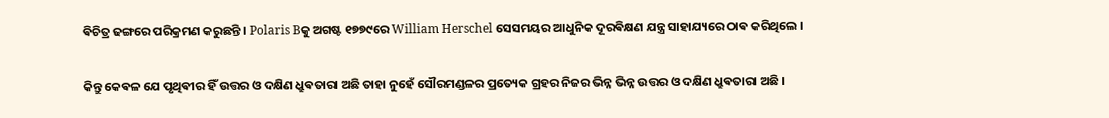ଵିଚିତ୍ର ଢଙ୍ଗରେ ପରିକ୍ରମଣ କରୁଛନ୍ତି । Polaris Bକୁ ଅଗଷ୍ଟ ୧୭୭୯ରେ William Herschel ସେସମୟର ଆଧୁନିକ ଦୂରଵିକ୍ଷଣ ଯନ୍ତ୍ର ସାହାଯ୍ୟରେ ଠାଵ କରିଥିଲେ ।

କିନ୍ତୁ କେଵଳ ଯେ ପୃଥିଵୀର ହିଁ ଉତ୍ତର ଓ ଦକ୍ଷିଣ ଧ୍ରୁଵତାରା ଅଛି ତାହା ନୁହେଁ ସୌରମଣ୍ଡଳର ପ୍ରତ୍ୟେକ ଗ୍ରହର ନିଜର ଭିନ୍ନ ଭିନ୍ନ ଉତ୍ତର ଓ ଦକ୍ଷିଣ ଧ୍ରୁଵତାରା ଅଛି ।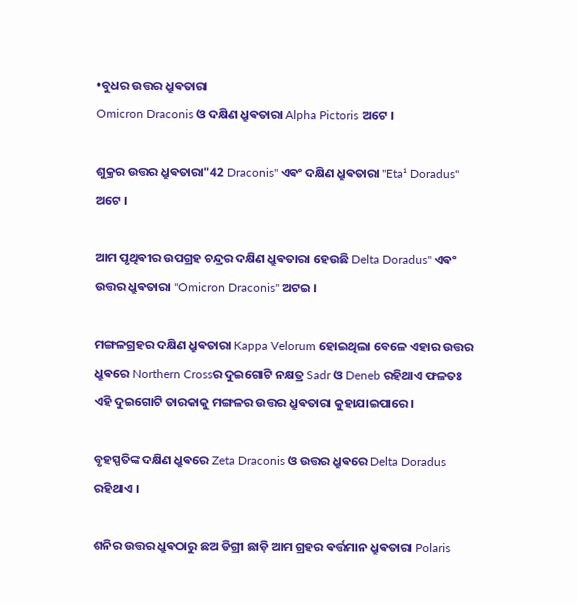•ବୁଧର ଉତ୍ତର ଧ୍ରୁଵତାରା
Omicron Draconis ଓ ଦକ୍ଷିଣ ଧ୍ରୁଵତାରା Alpha Pictoris ଅଟେ ‌।

ଶୁକ୍ରର ଉତ୍ତର ଧ୍ରୁଵତାରା"42 Draconis" ଏଵଂ ଦକ୍ଷିଣ ଧ୍ରୁଵତାରା "Eta¹ Doradus" ଅଟେ ।

ଆମ ପୃଥିଵୀର ଉପଗ୍ରହ ଚନ୍ଦ୍ରର ଦକ୍ଷିଣ ଧ୍ରୁଵତାରା ହେଉଛି Delta Doradus" ଏଵଂ ଉତ୍ତର ଧ୍ରୁଵତାରା "Omicron Draconis" ଅଟଇ ।

ମଙ୍ଗଳଗ୍ରହର ଦକ୍ଷିଣ ଧ୍ରୁଵତାରା Kappa Velorum ହୋଇଥିଲା ବେଳେ ଏହାର ଉତ୍ତର ଧ୍ରୁଵରେ Northern Crossର ଦୁଇଗୋଟି ନକ୍ଷତ୍ର Sadr ଓ Deneb ରହିଥାଏ ଫଳତଃ ଏହି ଦୁଇଗୋଟି ତାରକାକୁ ମଙ୍ଗଳର ଉତ୍ତର ଧ୍ରୁଵତାରା କୁହାଯାଇପାରେ ।

ବୃହସ୍ପତିଙ୍କ ଦକ୍ଷିଣ ଧ୍ରୁଵରେ Zeta Draconis ଓ ଉତ୍ତର ଧ୍ରୁଵରେ Delta Doradus ରହିଥାଏ ।

ଶନିର ଉତ୍ତର ଧ୍ରୁଵଠାରୁ ଛଅ ଡିଗ୍ରୀ ଛାଡ଼ି ଆମ ଗ୍ରହର ଵର୍ତ୍ତମାନ ଧ୍ରୁଵତାରା Polaris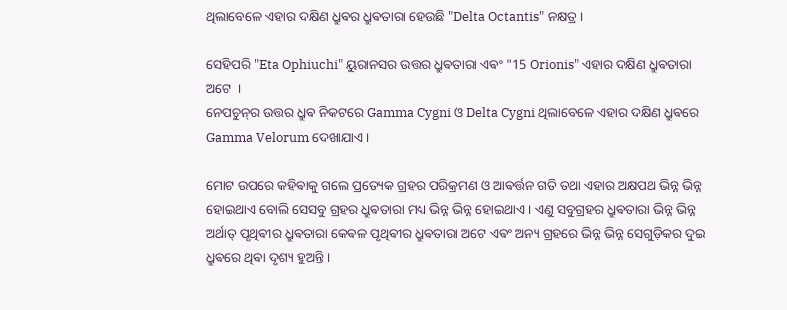ଥିଲାବେଳେ ଏହାର ଦକ୍ଷିଣ ଧ୍ରୁଵର ଧ୍ରୁଵତାରା ହେଉଛି "Delta Octantis" ନକ୍ଷତ୍ର ‌‌।

ସେହିପରି "Eta Ophiuchi" ୟୁରାନସର ଉତ୍ତର ଧ୍ରୁଵତାରା ଏଵଂ "15 Orionis" ଏହାର ଦକ୍ଷିଣ ଧ୍ରୁଵତାରା ଅଟେ ‌ ।
ନେପଚୁନ୍‌ର ଉତ୍ତର ଧ୍ରୁଵ ନିକଟରେ Gamma Cygni ଓ Delta Cygni ଥିଲାବେଳେ ଏହାର ଦକ୍ଷିଣ ଧ୍ରୁଵରେ Gamma Velorum ଦେଖାଯାଏ ।

ମୋଟ ଉପରେ କହିଵାକୁ ଗଲେ ପ୍ରତ୍ୟେକ ଗ୍ରହର ପରିକ୍ରମଣ ଓ ଆଵର୍ତ୍ତନ ଗତି ତଥା ଏହାର ଅକ୍ଷପଥ ଭିନ୍ନ ଭିନ୍ନ ହୋଇଥାଏ ବୋଲି ସେସବୁ ଗ୍ରହର ଧ୍ରୁଵତାରା ମଧ୍ୟ ଭିନ୍ନ ଭିନ୍ନ ହୋଇଥାଏ । ଏଣୁ ସବୁଗ୍ରହର ଧ୍ରୁଵତାରା ଭିନ୍ନ ଭିନ୍ନ ଅର୍ଥାତ୍ ପୃଥିଵୀର ଧ୍ରୁଵତାରା କେଵଳ ପୃଥିଵୀର ଧ୍ରୁଵତାରା ଅଟେ ଏଵଂ ଅନ୍ୟ ଗ୍ରହରେ ଭିନ୍ନ ଭିନ୍ନ ସେଗୁଡ଼ିକର ଦୁଇ ଧ୍ରୁଵରେ ଥିଵା ଦୃଶ୍ୟ ହୁଅନ୍ତି ।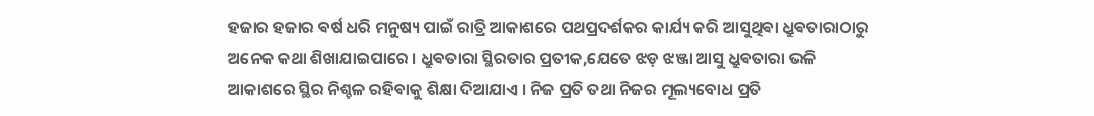ହଜାର ହଜାର ଵର୍ଷ ଧରି ମନୁଷ୍ୟ ପାଇଁ ରାତ୍ରି ଆକାଶରେ ପଥପ୍ରଦର୍ଶକର କାର୍ଯ୍ୟ କରି ଆସୁଥିଵା ଧ୍ରୁଵତାରାଠାରୁ ଅନେକ କଥା ଶିଖାଯାଇପାରେ । ଧ୍ରୁଵତାରା ସ୍ଥିରତାର ପ୍ରତୀକ,ଯେତେ ଝଡ଼ ଝଞ୍ଜା ଆସୁ ଧ୍ରୁଵତାରା ଭଳି ଆକାଶରେ ସ୍ଥିର ନିଶ୍ଚଳ ରହିଵାକୁ ଶିକ୍ଷା ଦିଆଯାଏ । ନିଜ ପ୍ରତି ତଥା ନିଜର ମୂଲ୍ୟବୋଧ ପ୍ରତି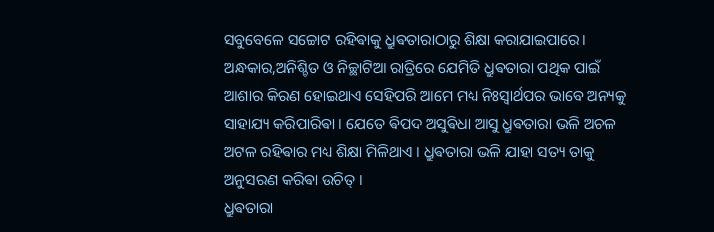ସବୁବେଳେ ସଚ୍ଚୋଟ ରହିଵାକୁ ଧ୍ରୁଵତାରାଠାରୁ ଶିକ୍ଷା କରାଯାଇପାରେ। ଅନ୍ଧକାର,ଅନିଶ୍ଚିତ ଓ ନିଚ୍ଛାଟିଆ ରାତ୍ରିରେ ଯେମିତି ଧ୍ରୁଵତାରା ପଥିକ ପାଇଁ ଆଶାର କିରଣ ହୋଇଥାଏ ସେହିପରି ଆମେ ମଧ୍ୟ ନିଃସ୍ଵାର୍ଥପର ଭାବେ ଅନ୍ୟକୁ ସାହାଯ୍ୟ କରିପାରିଵା । ଯେତେ ଵିପଦ ଅସୁଵିଧା ଆସୁ ଧ୍ରୁଵତାରା ଭଳି ଅଚଳ ଅଟଳ ରହିଵାର ମଧ୍ୟ ଶିକ୍ଷା ମିଳିଥାଏ । ଧ୍ରୁଵତାରା ଭଳି ଯାହା ସତ୍ୟ ତାକୁ ଅନୁସରଣ କରିଵା ଉଚିତ୍ ।
ଧ୍ରୁଵତାରା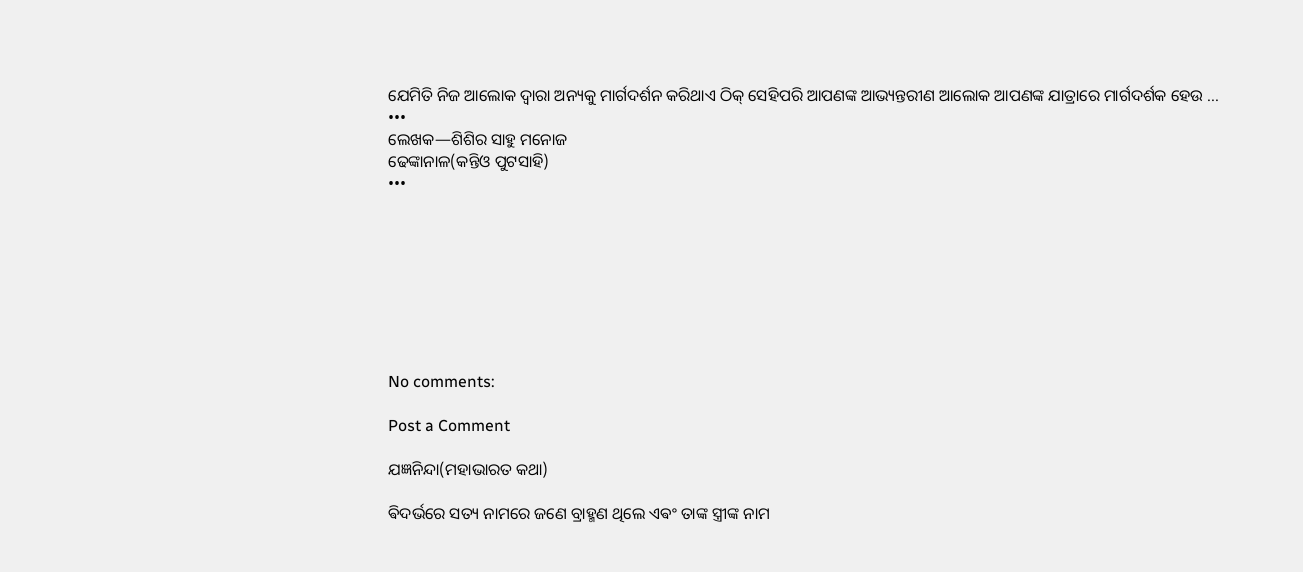ଯେମିତି ନିଜ ଆଲୋକ ଦ୍ଵାରା ଅନ୍ୟକୁ ମାର୍ଗଦର୍ଶନ କରିଥାଏ ଠିକ୍ ସେହିପରି ଆପଣଙ୍କ ଆଭ୍ୟନ୍ତରୀଣ ଆଲୋକ ଆପଣଙ୍କ ଯାତ୍ରାରେ ମାର୍ଗଦର୍ଶକ ହେଉ ...
•••
ଲେଖକ—ଶିଶିର ସାହୁ ମନୋଜ
ଢେଙ୍କାନାଳ(କନ୍ତିଓ ପୁଟସାହି)
•••








No comments:

Post a Comment

ଯଜ୍ଞନିନ୍ଦା(ମହାଭାରତ କଥା)

ଵିଦର୍ଭରେ ସତ୍ୟ ନାମରେ ଜଣେ ବ୍ରାହ୍ମଣ ଥିଲେ ଏଵଂ ତାଙ୍କ ସ୍ତ୍ରୀଙ୍କ ନାମ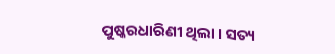ପୁଷ୍କରଧାରିଣୀ ଥିଲା । ସତ୍ୟ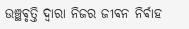ଉଞ୍ଛଵୃତ୍ତି ଦ୍ଵାରା ନିଜର ଜୀଵନ ନିର୍ଵାହ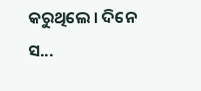କରୁଥିଲେ ‌। ଦିନେ ସ...